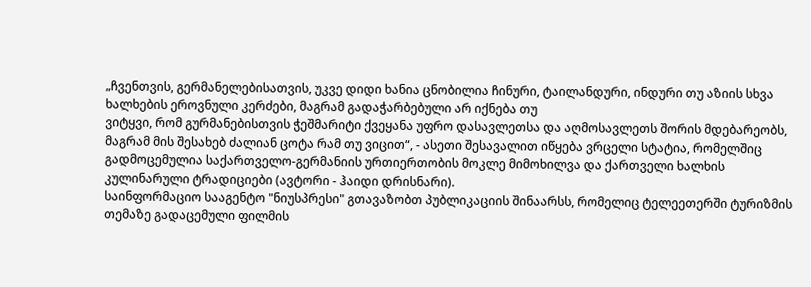„ჩვენთვის, გერმანელებისათვის, უკვე დიდი ხანია ცნობილია ჩინური, ტაილანდური, ინდური თუ აზიის სხვა ხალხების ეროვნული კერძები, მაგრამ გადაჭარბებული არ იქნება თუ
ვიტყვი, რომ გურმანებისთვის ჭეშმარიტი ქვეყანა უფრო დასავლეთსა და აღმოსავლეთს შორის მდებარეობს, მაგრამ მის შესახებ ძალიან ცოტა რამ თუ ვიცით“, - ასეთი შესავალით იწყება ვრცელი სტატია, რომელშიც გადმოცემულია საქართველო-გერმანიის ურთიერთობის მოკლე მიმოხილვა და ქართველი ხალხის კულინარული ტრადიციები (ავტორი - ჰაიდი დრისნარი).
საინფორმაციო სააგენტო "ნიუსპრესი" გთავაზობთ პუბლიკაციის შინაარსს, რომელიც ტელეეთერში ტურიზმის თემაზე გადაცემული ფილმის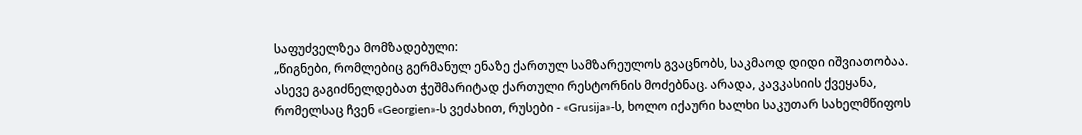საფუძველზეა მომზადებული:
„წიგნები, რომლებიც გერმანულ ენაზე ქართულ სამზარეულოს გვაცნობს, საკმაოდ დიდი იშვიათობაა. ასევე გაგიძნელდებათ ჭეშმარიტად ქართული რესტორნის მოძებნაც. არადა, კავკასიის ქვეყანა, რომელსაც ჩვენ «Georgien»-ს ვეძახით, რუსები - «Grusija»-ს, ხოლო იქაური ხალხი საკუთარ სახელმწიფოს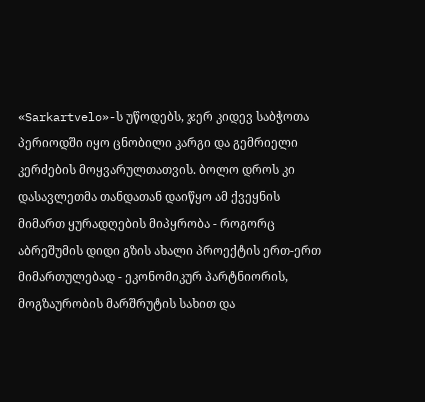«Sarkartvelo»-ს უწოდებს, ჯერ კიდევ საბჭოთა პერიოდში იყო ცნობილი კარგი და გემრიელი კერძების მოყვარულთათვის. ბოლო დროს კი დასავლეთმა თანდათან დაიწყო ამ ქვეყნის მიმართ ყურადღების მიპყრობა - როგორც აბრეშუმის დიდი გზის ახალი პროექტის ერთ-ერთ მიმართულებად - ეკონომიკურ პარტნიორის, მოგზაურობის მარშრუტის სახით და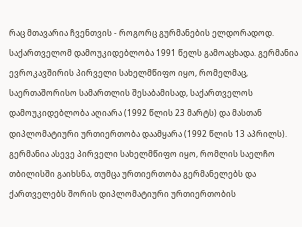რაც მთავარია ჩვენთვის - როგორც გურმანების ელდორადოდ.
საქართველომ დამოუკიდებლობა 1991 წელს გამოაცხადა. გერმანია ევროკავშირის პირველი სახელმწიფო იყო, რომელმაც, საერთაშორისო სამართლის შესაბამისად, საქართველოს დამოუკიდებლობა აღიარა (1992 წლის 23 მარტს) და მასთან დიპლომატიური ურთიერთობა დაამყარა (1992 წლის 13 აპრილს). გერმანია ასევე პირველი სახელმწიფო იყო, რომლის საელჩო თბილისში გაიხსნა, თუმცა ურთიერთობა გერმანელებს და ქართველებს შორის დიპლომატიური ურთიერთობის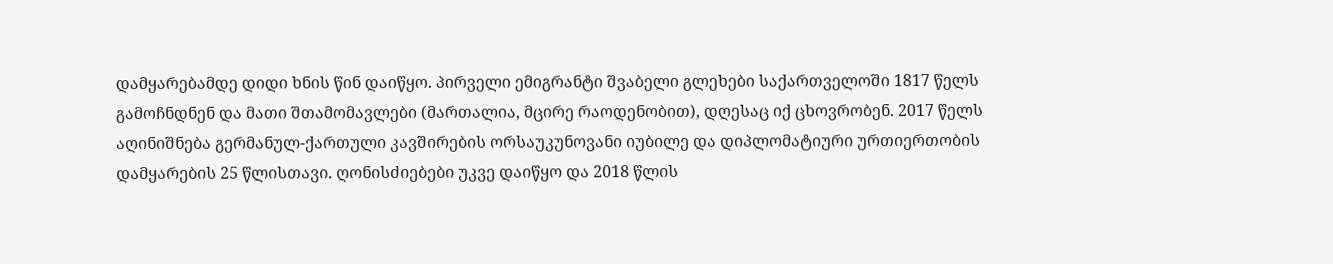დამყარებამდე დიდი ხნის წინ დაიწყო. პირველი ემიგრანტი შვაბელი გლეხები საქართველოში 1817 წელს გამოჩნდნენ და მათი შთამომავლები (მართალია, მცირე რაოდენობით), დღესაც იქ ცხოვრობენ. 2017 წელს აღინიშნება გერმანულ-ქართული კავშირების ორსაუკუნოვანი იუბილე და დიპლომატიური ურთიერთობის დამყარების 25 წლისთავი. ღონისძიებები უკვე დაიწყო და 2018 წლის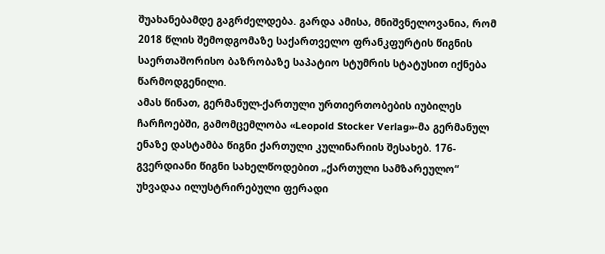შუახანებამდე გაგრძელდება. გარდა ამისა, მნიშვნელოვანია, რომ 2018 წლის შემოდგომაზე საქართველო ფრანკფურტის წიგნის საერთაშორისო ბაზრობაზე საპატიო სტუმრის სტატუსით იქნება წარმოდგენილი.
ამას წინათ, გერმანულ-ქართული ურთიერთობების იუბილეს ჩარჩოებში, გამომცემლობა «Leopold Stocker Verlag»-მა გერმანულ ენაზე დასტამბა წიგნი ქართული კულინარიის შესახებ. 176-გვერდიანი წიგნი სახელწოდებით „ქართული სამზარეულო“ უხვადაა ილუსტრირებული ფერადი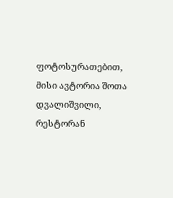ფოტოსურათებით, მისი ავტორია შოთა დვალიშვილი, რესტორან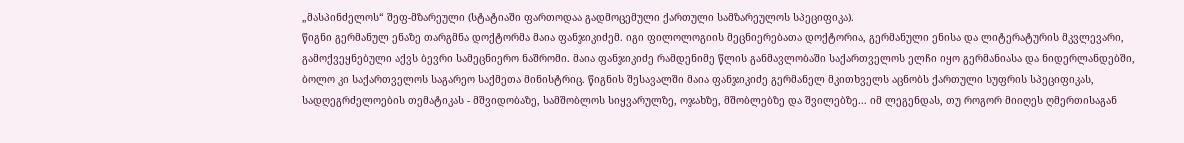„მასპინძელოს“ შეფ-მზარეული (სტატიაში ფართოდაა გადმოცემული ქართული სამზარეულოს სპეციფიკა).
წიგნი გერმანულ ენაზე თარგმნა დოქტორმა მაია ფანჯიკიძემ. იგი ფილოლოგიის მეცნიერებათა დოქტორია, გერმანული ენისა და ლიტერატურის მკვლევარი, გამოქვეყნებული აქვს ბევრი სამეცნიერო ნაშრომი. მაია ფანჯიკიძე რამდენიმე წლის განმავლობაში საქართველოს ელჩი იყო გერმანიასა და ნიდერლანდებში, ბოლო კი საქართველოს საგარეო საქმეთა მინისტრიც. წიგნის შესავალში მაია ფანჯიკიძე გერმანელ მკითხველს აცნობს ქართული სუფრის სპეციფიკას, სადღეგრძელოების თემატიკას - მშვიდობაზე, სამშობლოს სიყვარულზე, ოჯახზე, მშობლებზე და შვილებზე... იმ ლეგენდას, თუ როგორ მიიღეს ღმერთისაგან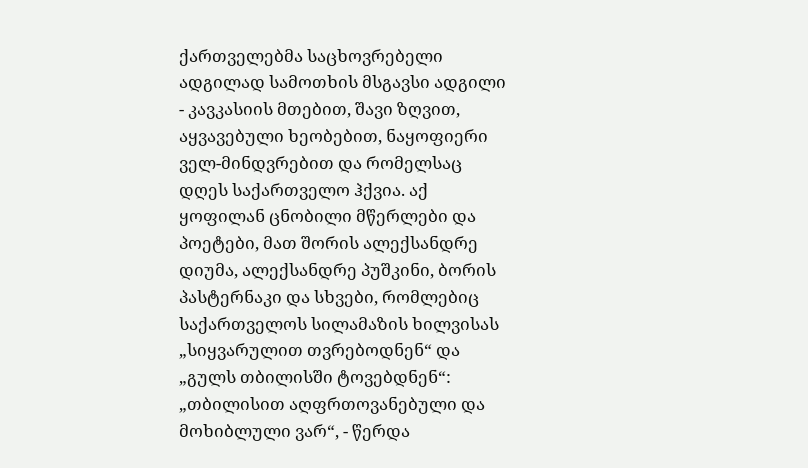ქართველებმა საცხოვრებელი ადგილად სამოთხის მსგავსი ადგილი - კავკასიის მთებით, შავი ზღვით, აყვავებული ხეობებით, ნაყოფიერი ველ-მინდვრებით და რომელსაც დღეს საქართველო ჰქვია. აქ ყოფილან ცნობილი მწერლები და პოეტები, მათ შორის ალექსანდრე დიუმა, ალექსანდრე პუშკინი, ბორის პასტერნაკი და სხვები, რომლებიც საქართველოს სილამაზის ხილვისას „სიყვარულით თვრებოდნენ“ და „გულს თბილისში ტოვებდნენ“: „თბილისით აღფრთოვანებული და მოხიბლული ვარ“, - წერდა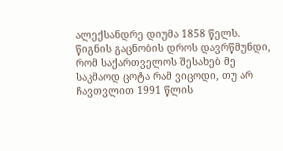ალექსანდრე დიუმა 1858 წელს.
წიგნის გაცნობის დროს დავრწმუნდი, რომ საქართველოს შესახებ მე საკმაოდ ცოტა რამ ვიცოდი, თუ არ ჩავთვლით 1991 წლის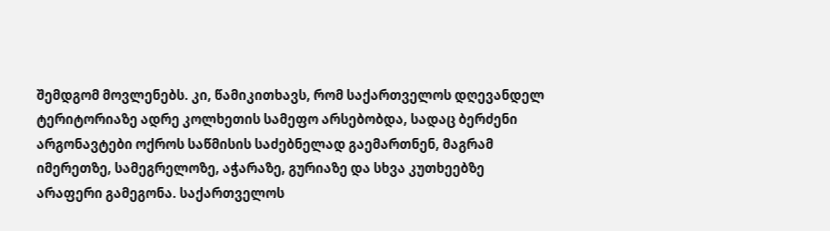შემდგომ მოვლენებს. კი, წამიკითხავს, რომ საქართველოს დღევანდელ ტერიტორიაზე ადრე კოლხეთის სამეფო არსებობდა, სადაც ბერძენი არგონავტები ოქროს საწმისის საძებნელად გაემართნენ, მაგრამ იმერეთზე, სამეგრელოზე, აჭარაზე, გურიაზე და სხვა კუთხეებზე არაფერი გამეგონა. საქართველოს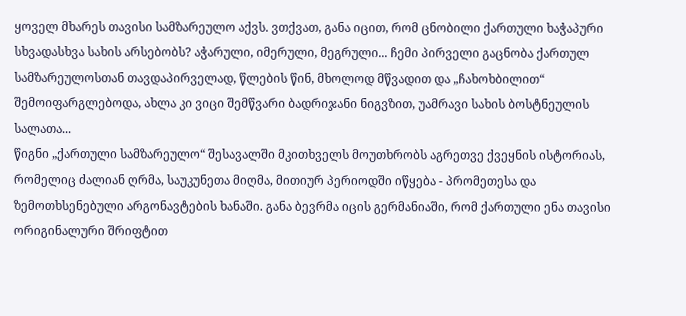ყოველ მხარეს თავისი სამზარეულო აქვს. ვთქვათ, განა იცით, რომ ცნობილი ქართული ხაჭაპური სხვადასხვა სახის არსებობს? აჭარული, იმერული, მეგრული... ჩემი პირველი გაცნობა ქართულ სამზარეულოსთან თავდაპირველად, წლების წინ, მხოლოდ მწვადით და „ჩახოხბილით“ შემოიფარგლებოდა, ახლა კი ვიცი შემწვარი ბადრიჯანი ნიგვზით, უამრავი სახის ბოსტნეულის სალათა...
წიგნი „ქართული სამზარეულო“ შესავალში მკითხველს მოუთხრობს აგრეთვე ქვეყნის ისტორიას, რომელიც ძალიან ღრმა, საუკუნეთა მიღმა, მითიურ პერიოდში იწყება - პრომეთესა და ზემოთხსენებული არგონავტების ხანაში. განა ბევრმა იცის გერმანიაში, რომ ქართული ენა თავისი ორიგინალური შრიფტით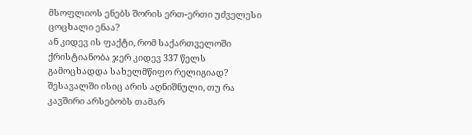მსოფლიოს ენებს შორის ერთ-ერთი უძველესი ცოცხალი ენაა?
ან კიდევ ის ფაქტი, რომ საქართველოში ქრისტიანობა ჯერ კიდევ 337 წელს გამოცხადდა სახელმწიფო რელიგიად? შესავალში ისიც არის აღნიშნული, თუ რა კავშირი არსებობს თამარ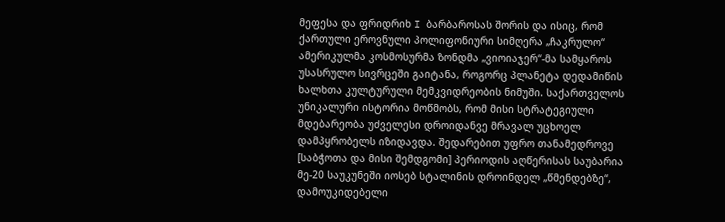მეფესა და ფრიდრიხ I ბარბაროსას შორის და ისიც, რომ ქართული ეროვნული პოლიფონიური სიმღერა „ჩაკრულო“ ამერიკულმა კოსმოსურმა ზონდმა „ვიოიაჯერ“-მა სამყაროს უსასრულო სივრცეში გაიტანა, როგორც პლანეტა დედამიწის ხალხთა კულტურული მემკვიდრეობის ნიმუში. საქართველოს უნიკალური ისტორია მოწმობს, რომ მისი სტრატეგიული მდებარეობა უძველესი დროიდანვე მრავალ უცხოელ დამპყრობელს იზიდავდა. შედარებით უფრო თანამედროვე [საბჭოთა და მისი შემდგომი] პერიოდის აღწერისას საუბარია მე-20 საუკუნეში იოსებ სტალინის დროინდელ „წმენდებზე“, დამოუკიდებელი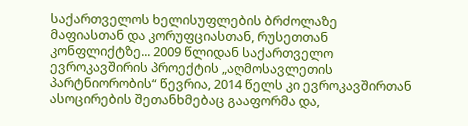საქართველოს ხელისუფლების ბრძოლაზე მაფიასთან და კორუფციასთან, რუსეთთან კონფლიქტზე... 2009 წლიდან საქართველო ევროკავშირის პროექტის „აღმოსავლეთის პარტნიორობის“ წევრია, 2014 წელს კი ევროკავშირთან ასოცირების შეთანხმებაც გააფორმა და,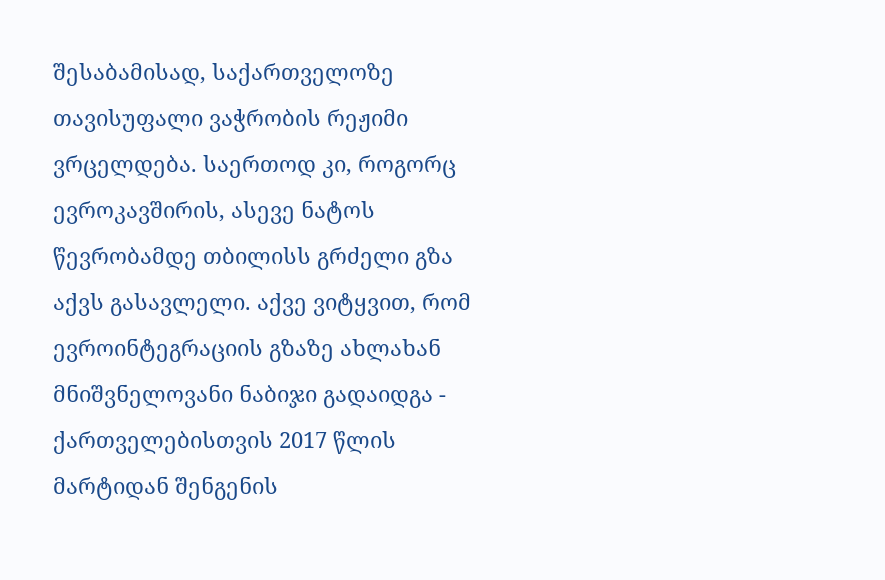შესაბამისად, საქართველოზე თავისუფალი ვაჭრობის რეჟიმი ვრცელდება. საერთოდ კი, როგორც ევროკავშირის, ასევე ნატოს წევრობამდე თბილისს გრძელი გზა აქვს გასავლელი. აქვე ვიტყვით, რომ ევროინტეგრაციის გზაზე ახლახან მნიშვნელოვანი ნაბიჯი გადაიდგა - ქართველებისთვის 2017 წლის მარტიდან შენგენის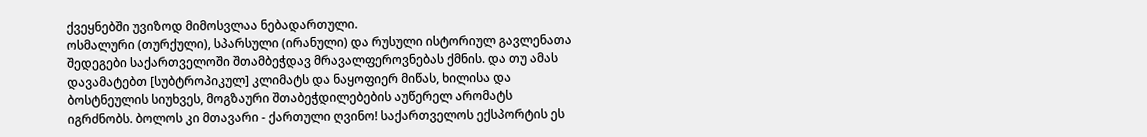ქვეყნებში უვიზოდ მიმოსვლაა ნებადართული.
ოსმალური (თურქული), სპარსული (ირანული) და რუსული ისტორიულ გავლენათა შედეგები საქართველოში შთამბეჭდავ მრავალფეროვნებას ქმნის. და თუ ამას დავამატებთ [სუბტროპიკულ] კლიმატს და ნაყოფიერ მიწას, ხილისა და ბოსტნეულის სიუხვეს, მოგზაური შთაბეჭდილებების აუწერელ არომატს იგრძნობს. ბოლოს კი მთავარი - ქართული ღვინო! საქართველოს ექსპორტის ეს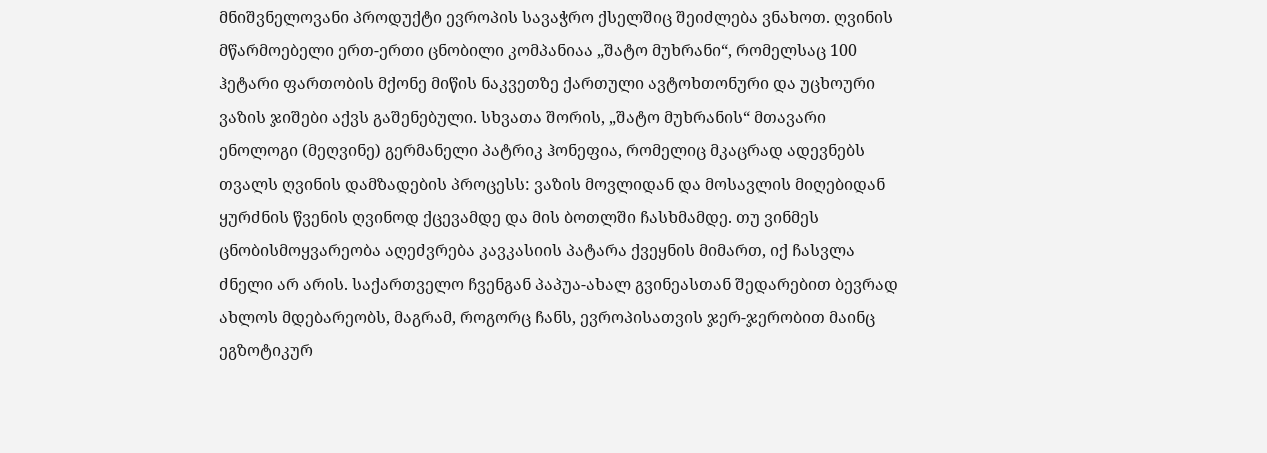მნიშვნელოვანი პროდუქტი ევროპის სავაჭრო ქსელშიც შეიძლება ვნახოთ. ღვინის მწარმოებელი ერთ-ერთი ცნობილი კომპანიაა „შატო მუხრანი“, რომელსაც 100 ჰეტარი ფართობის მქონე მიწის ნაკვეთზე ქართული ავტოხთონური და უცხოური ვაზის ჯიშები აქვს გაშენებული. სხვათა შორის, „შატო მუხრანის“ მთავარი ენოლოგი (მეღვინე) გერმანელი პატრიკ ჰონეფია, რომელიც მკაცრად ადევნებს თვალს ღვინის დამზადების პროცესს: ვაზის მოვლიდან და მოსავლის მიღებიდან ყურძნის წვენის ღვინოდ ქცევამდე და მის ბოთლში ჩასხმამდე. თუ ვინმეს ცნობისმოყვარეობა აღეძვრება კავკასიის პატარა ქვეყნის მიმართ, იქ ჩასვლა ძნელი არ არის. საქართველო ჩვენგან პაპუა-ახალ გვინეასთან შედარებით ბევრად ახლოს მდებარეობს, მაგრამ, როგორც ჩანს, ევროპისათვის ჯერ-ჯერობით მაინც ეგზოტიკურ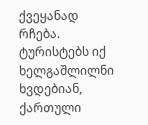ქვეყანად რჩება. ტურისტებს იქ ხელგაშლილნი ხვდებიან, ქართული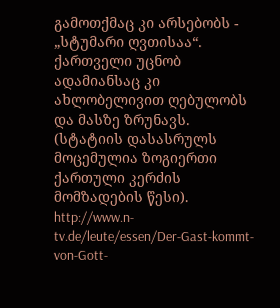გამოთქმაც კი არსებობს - „სტუმარი ღვთისაა“. ქართველი უცნობ ადამიანსაც კი ახლობელივით ღებულობს და მასზე ზრუნავს.
(სტატიის დასასრულს მოცემულია ზოგიერთი ქართული კერძის მომზადების წესი).
http://www.n-tv.de/leute/essen/Der-Gast-kommt-von-Gott-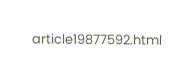article19877592.html